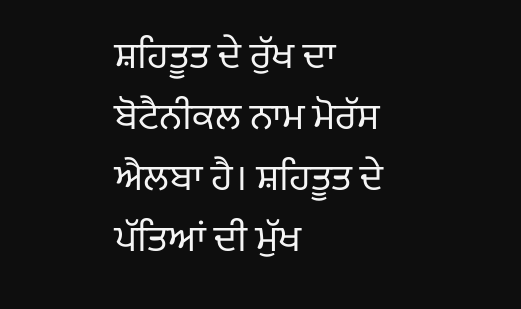ਸ਼ਹਿਤੂਤ ਦੇ ਰੁੱਖ ਦਾ ਬੋਟੈਨੀਕਲ ਨਾਮ ਮੋਰੱਸ ਐਲਬਾ ਹੈ। ਸ਼ਹਿਤੂਤ ਦੇ ਪੱਤਿਆਂ ਦੀ ਮੁੱਖ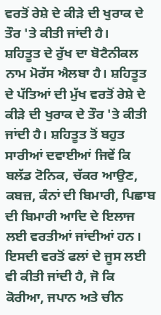ਵਰਤੋਂ ਰੇਸ਼ੇ ਦੇ ਕੀੜੇ ਦੀ ਖੁਰਾਕ ਦੇ ਤੌਰ 'ਤੇ ਕੀਤੀ ਜਾਂਦੀ ਹੈ।
ਸ਼ਹਿਤੂਤ ਦੇ ਰੁੱਖ ਦਾ ਬੋਟੈਨੀਕਲ ਨਾਮ ਮੋਰੱਸ ਐਲਬਾ ਹੈ। ਸ਼ਹਿਤੂਤ ਦੇ ਪੱਤਿਆਂ ਦੀ ਮੁੱਖ ਵਰਤੋਂ ਰੇਸ਼ੇ ਦੇ ਕੀੜੇ ਦੀ ਖੁਰਾਕ ਦੇ ਤੌਰ 'ਤੇ ਕੀਤੀ ਜਾਂਦੀ ਹੈ। ਸ਼ਹਿਤੂਤ ਤੋਂ ਬਹੁਤ ਸਾਰੀਆਂ ਦਵਾਈਆਂ ਜਿਵੇਂ ਕਿ ਬਲੱਡ ਟੋਨਿਕ, ਚੱਕਰ ਆਉਣ, ਕਬਜ਼, ਕੰਨਾਂ ਦੀ ਬਿਮਾਰੀ, ਪਿਛਾਬ ਦੀ ਬਿਮਾਰੀ ਆਦਿ ਦੇ ਇਲਾਜ ਲਈ ਵਰਤੀਆਂ ਜਾਂਦੀਆਂ ਹਨ। ਇਸਦੀ ਵਰਤੋਂ ਫਲਾਂ ਦੇ ਜੂਸ ਲਈ ਵੀ ਕੀਤੀ ਜਾਂਦੀ ਹੈ, ਜੋ ਕਿ ਕੋਰੀਆ, ਜਪਾਨ ਅਤੇ ਚੀਨ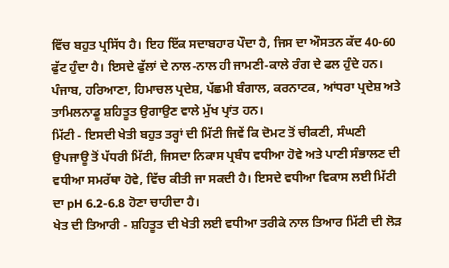ਵਿੱਚ ਬਹੁਤ ਪ੍ਰਸਿੱਧ ਹੈ। ਇਹ ਇੱਕ ਸਦਾਬਹਾਰ ਪੌਦਾ ਹੈ, ਜਿਸ ਦਾ ਔਸਤਨ ਕੱਦ 40-60 ਫੁੱਟ ਹੁੰਦਾ ਹੈ। ਇਸਦੇ ਫੁੱਲਾਂ ਦੇ ਨਾਲ-ਨਾਲ ਹੀ ਜਾਮਣੀ-ਕਾਲੇ ਰੰਗ ਦੇ ਫਲ ਹੁੰਦੇ ਹਨ। ਪੰਜਾਬ, ਹਰਿਆਣਾ, ਹਿਮਾਚਲ ਪ੍ਰਦੇਸ਼, ਪੱਛਮੀ ਬੰਗਾਲ, ਕਰਨਾਟਕ, ਆਂਧਰਾ ਪ੍ਰਦੇਸ਼ ਅਤੇ ਤਾਮਿਲਨਾਡੂ ਸ਼ਹਿਤੂਤ ਉਗਾਉਣ ਵਾਲੇ ਮੁੱਖ ਪ੍ਰਾਂਤ ਹਨ।
ਮਿੱਟੀ - ਇਸਦੀ ਖੇਤੀ ਬਹੁਤ ਤਰ੍ਹਾਂ ਦੀ ਮਿੱਟੀ ਜਿਵੇਂ ਕਿ ਦੋਮਟ ਤੋਂ ਚੀਕਣੀ, ਸੰਘਣੀ ਉਪਜਾਊ ਤੋਂ ਪੱਧਰੀ ਮਿੱਟੀ, ਜਿਸਦਾ ਨਿਕਾਸ ਪ੍ਰਬੰਧ ਵਧੀਆ ਹੋਵੇ ਅਤੇ ਪਾਣੀ ਸੰਭਾਲਣ ਦੀ ਵਧੀਆ ਸਮਰੱਥਾ ਹੋਵੇ, ਵਿੱਚ ਕੀਤੀ ਜਾ ਸਕਦੀ ਹੈ। ਇਸਦੇ ਵਧੀਆ ਵਿਕਾਸ ਲਈ ਮਿੱਟੀ ਦਾ pH 6.2-6.8 ਹੋਣਾ ਚਾਹੀਦਾ ਹੈ।
ਖੇਤ ਦੀ ਤਿਆਰੀ - ਸ਼ਹਿਤੂਤ ਦੀ ਖੇਤੀ ਲਈ ਵਧੀਆ ਤਰੀਕੇ ਨਾਲ ਤਿਆਰ ਮਿੱਟੀ ਦੀ ਲੋੜ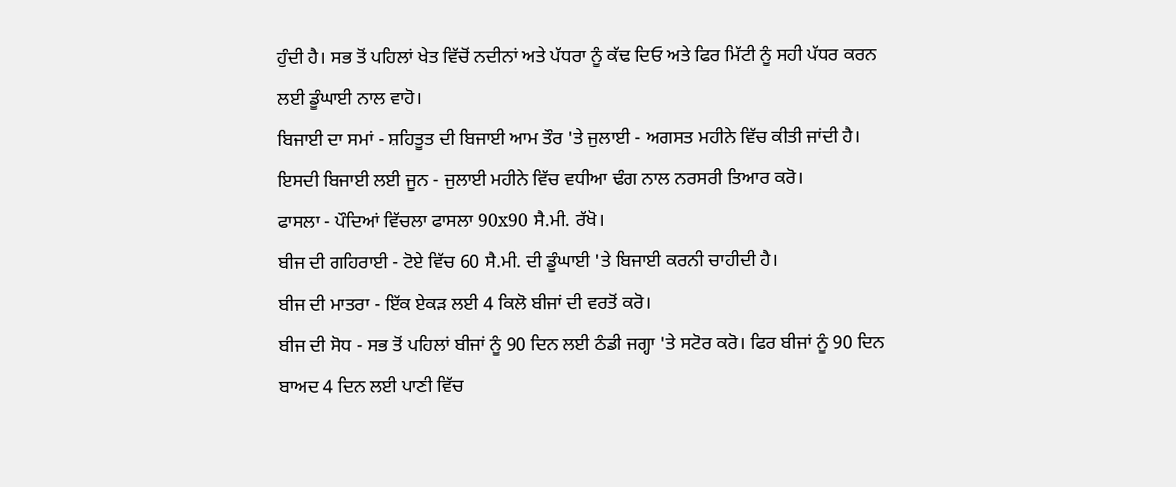ਹੁੰਦੀ ਹੈ। ਸਭ ਤੋਂ ਪਹਿਲਾਂ ਖੇਤ ਵਿੱਚੋਂ ਨਦੀਨਾਂ ਅਤੇ ਪੱਧਰਾ ਨੂੰ ਕੱਢ ਦਿਓ ਅਤੇ ਫਿਰ ਮਿੱਟੀ ਨੂੰ ਸਹੀ ਪੱਧਰ ਕਰਨ ਲਈ ਡੂੰਘਾਈ ਨਾਲ ਵਾਹੋ।
ਬਿਜਾਈ ਦਾ ਸਮਾਂ - ਸ਼ਹਿਤੂਤ ਦੀ ਬਿਜਾਈ ਆਮ ਤੌਰ 'ਤੇ ਜੁਲਾਈ - ਅਗਸਤ ਮਹੀਨੇ ਵਿੱਚ ਕੀਤੀ ਜਾਂਦੀ ਹੈ। ਇਸਦੀ ਬਿਜਾਈ ਲਈ ਜੂਨ - ਜੁਲਾਈ ਮਹੀਨੇ ਵਿੱਚ ਵਧੀਆ ਢੰਗ ਨਾਲ ਨਰਸਰੀ ਤਿਆਰ ਕਰੋ।
ਫਾਸਲਾ - ਪੌਦਿਆਂ ਵਿੱਚਲਾ ਫਾਸਲਾ 90x90 ਸੈ.ਮੀ. ਰੱਖੋ।
ਬੀਜ ਦੀ ਗਹਿਰਾਈ - ਟੋਏ ਵਿੱਚ 60 ਸੈ.ਮੀ. ਦੀ ਡੂੰਘਾਈ 'ਤੇ ਬਿਜਾਈ ਕਰਨੀ ਚਾਹੀਦੀ ਹੈ।
ਬੀਜ ਦੀ ਮਾਤਰਾ - ਇੱਕ ਏਕੜ ਲਈ 4 ਕਿਲੋ ਬੀਜਾਂ ਦੀ ਵਰਤੋਂ ਕਰੋ।
ਬੀਜ ਦੀ ਸੋਧ - ਸਭ ਤੋਂ ਪਹਿਲਾਂ ਬੀਜਾਂ ਨੂੰ 90 ਦਿਨ ਲਈ ਠੰਡੀ ਜਗ੍ਹਾ 'ਤੇ ਸਟੋਰ ਕਰੋ। ਫਿਰ ਬੀਜਾਂ ਨੂੰ 90 ਦਿਨ ਬਾਅਦ 4 ਦਿਨ ਲਈ ਪਾਣੀ ਵਿੱਚ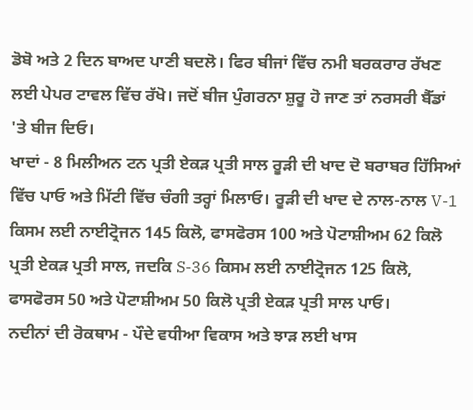ਡੋਬੋ ਅਤੇ 2 ਦਿਨ ਬਾਅਦ ਪਾਣੀ ਬਦਲੋ। ਫਿਰ ਬੀਜਾਂ ਵਿੱਚ ਨਮੀ ਬਰਕਰਾਰ ਰੱਖਣ ਲਈ ਪੇਪਰ ਟਾਵਲ ਵਿੱਚ ਰੱਖੋ। ਜਦੋਂ ਬੀਜ ਪੁੰਗਰਨਾ ਸ਼ੁਰੂ ਹੋ ਜਾਣ ਤਾਂ ਨਰਸਰੀ ਬੈੱਡਾਂ 'ਤੇ ਬੀਜ ਦਿਓ।
ਖਾਦਾਂ - 8 ਮਿਲੀਅਨ ਟਨ ਪ੍ਰਤੀ ਏਕੜ ਪ੍ਰਤੀ ਸਾਲ ਰੂੜੀ ਦੀ ਖਾਦ ਦੋ ਬਰਾਬਰ ਹਿੱਸਿਆਂ ਵਿੱਚ ਪਾਓ ਅਤੇ ਮਿੱਟੀ ਵਿੱਚ ਚੰਗੀ ਤਰ੍ਹਾਂ ਮਿਲਾਓ। ਰੂੜੀ ਦੀ ਖਾਦ ਦੇ ਨਾਲ-ਨਾਲ V-1 ਕਿਸਮ ਲਈ ਨਾਈਟ੍ਰੋਜਨ 145 ਕਿਲੋ, ਫਾਸਫੋਰਸ 100 ਅਤੇ ਪੋਟਾਸ਼ੀਅਮ 62 ਕਿਲੋ ਪ੍ਰਤੀ ਏਕੜ ਪ੍ਰਤੀ ਸਾਲ, ਜਦਕਿ S-36 ਕਿਸਮ ਲਈ ਨਾਈਟ੍ਰੋਜਨ 125 ਕਿਲੋ, ਫਾਸਫੋਰਸ 50 ਅਤੇ ਪੋਟਾਸ਼ੀਅਮ 50 ਕਿਲੋ ਪ੍ਰਤੀ ਏਕੜ ਪ੍ਰਤੀ ਸਾਲ ਪਾਓ।
ਨਦੀਨਾਂ ਦੀ ਰੋਕਥਾਮ - ਪੌਦੇ ਵਧੀਆ ਵਿਕਾਸ ਅਤੇ ਝਾੜ ਲਈ ਖਾਸ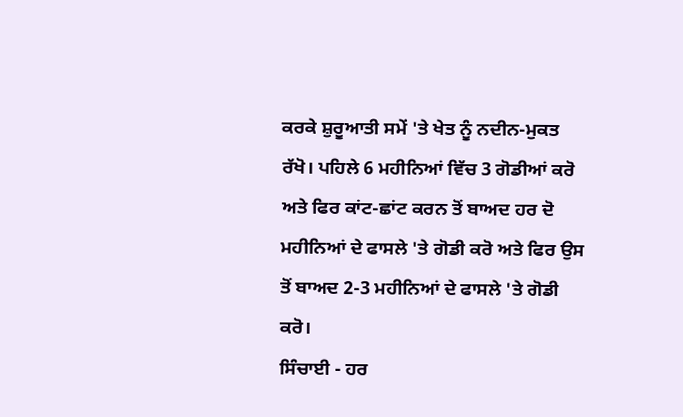ਕਰਕੇ ਸ਼ੁਰੂਆਤੀ ਸਮੇਂ 'ਤੇ ਖੇਤ ਨੂੰ ਨਦੀਨ-ਮੁਕਤ ਰੱਖੋ। ਪਹਿਲੇ 6 ਮਹੀਨਿਆਂ ਵਿੱਚ 3 ਗੋਡੀਆਂ ਕਰੋ ਅਤੇ ਫਿਰ ਕਾਂਟ-ਛਾਂਟ ਕਰਨ ਤੋਂ ਬਾਅਦ ਹਰ ਦੋ ਮਹੀਨਿਆਂ ਦੇ ਫਾਸਲੇ 'ਤੇ ਗੋਡੀ ਕਰੋ ਅਤੇ ਫਿਰ ਉਸ ਤੋਂ ਬਾਅਦ 2-3 ਮਹੀਨਿਆਂ ਦੇ ਫਾਸਲੇ 'ਤੇ ਗੋਡੀ ਕਰੋ।
ਸਿੰਚਾਈ - ਹਰ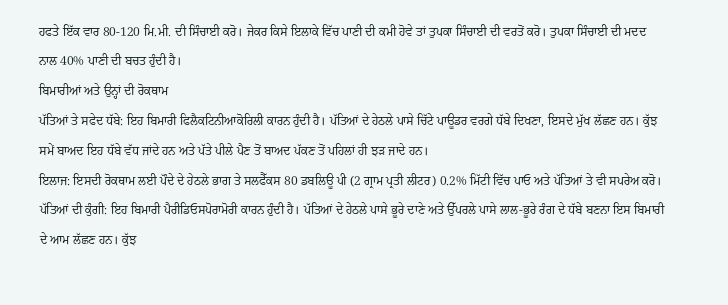ਹਫਤੇ ਇੱਕ ਵਾਰ 80-120 ਮਿ.ਮੀ. ਦੀ ਸਿੰਚਾਈ ਕਰੋ। ਜੇਕਰ ਕਿਸੇ ਇਲਾਕੇ ਵਿੱਚ ਪਾਣੀ ਦੀ ਕਮੀ ਹੋਵੇ ਤਾਂ ਤੁਪਕਾ ਸਿੰਚਾਈ ਦੀ ਵਰਤੋਂ ਕਰੋ। ਤੁਪਕਾ ਸਿੰਚਾਈ ਦੀ ਮਦਦ ਨਾਲ 40% ਪਾਣੀ ਦੀ ਬਚਤ ਹੁੰਦੀ ਹੈ।
ਬਿਮਾਰੀਆਂ ਅਤੇ ਉਨ੍ਹਾਂ ਦੀ ਰੋਕਥਾਮ
ਪੱਤਿਆਂ ਤੇ ਸਫੇਦ ਧੱਬੇ: ਇਹ ਬਿਮਾਰੀ ਫਿਲੈਕਟਿਨੀਆਕੋਰਿਲੀ ਕਾਰਨ ਹੁੰਦੀ ਹੈ। ਪੱਤਿਆਂ ਦੇ ਹੇਠਲੇ ਪਾਸੇ ਚਿੱਟੇ ਪਾਊਡਰ ਵਰਗੇ ਧੱਬੇ ਦਿਖਣਾ, ਇਸਦੇ ਮੁੱਖ ਲੱਛਣ ਹਨ। ਕੁੱਝ ਸਮੇਂ ਬਾਅਦ ਇਹ ਧੱਬੇ ਵੱਧ ਜਾਂਦੇ ਹਨ ਅਤੇ ਪੱਤੇ ਪੀਲੇ ਪੈਣ ਤੋਂ ਬਾਅਦ ਪੱਕਣ ਤੋਂ ਪਹਿਲਾਂ ਹੀ ਝੜ ਜਾਦੇ ਹਨ।
ਇਲਾਜ: ਇਸਦੀ ਰੋਕਥਾਮ ਲਈ ਪੌਦੇ ਦੇ ਹੇਠਲੇ ਭਾਗ ਤੇ ਸਲਫੈੱਕਸ 80 ਡਬਲਿਊ ਪੀ (2 ਗ੍ਰਾਮ ਪ੍ਰਤੀ ਲੀਟਰ) 0.2% ਮਿੱਟੀ ਵਿੱਚ ਪਾਓ ਅਤੇ ਪੱਤਿਆਂ ਤੇ ਵੀ ਸਪਰੇਅ ਕਰੋ।
ਪੱਤਿਆਂ ਦੀ ਕੁੰਗੀ: ਇਹ ਬਿਮਾਰੀ ਪੈਰੀਡਿਓਸਪੋਰਾਮੋਰੀ ਕਾਰਨ ਹੁੰਦੀ ਹੈ। ਪੱਤਿਆਂ ਦੇ ਹੇਠਲੇ ਪਾਸੇ ਭੂਰੇ ਦਾਣੇ ਅਤੇ ਉੱਪਰਲੇ ਪਾਸੇ ਲਾਲ-ਭੂਰੇ ਰੰਗ ਦੇ ਧੱਬੇ ਬਣਨਾ ਇਸ ਬਿਮਾਰੀ ਦੇ ਆਮ ਲੱਛਣ ਹਨ। ਕੁੱਝ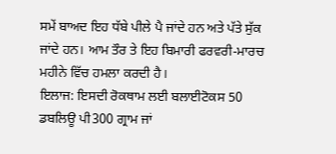ਸਮੇਂ ਬਾਅਦ ਇਹ ਧੱਬੇ ਪੀਲੇ ਪੈ ਜਾਂਦੇ ਹਨ ਅਤੇ ਪੱਤੇ ਸੁੱਕ ਜਾਂਦੇ ਹਨ। ਆਮ ਤੌਰ ਤੇ ਇਹ ਬਿਮਾਰੀ ਫਰਵਰੀ-ਮਾਰਚ ਮਹੀਨੇ ਵਿੱਚ ਹਮਲਾ ਕਰਦੀ ਹੈ।
ਇਲਾਜ: ਇਸਦੀ ਰੋਕਥਾਮ ਲਈ ਬਲਾਈਟੋਕਸ 50 ਡਬਲਿਊ ਪੀ300 ਗ੍ਰਾਮ ਜਾਂ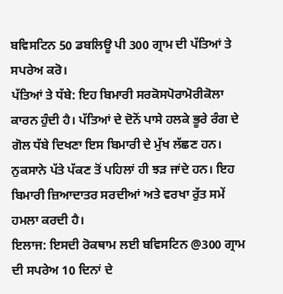ਬਵਿਸਟਿਨ 50 ਡਬਲਿਊ ਪੀ 300 ਗ੍ਰਾਮ ਦੀ ਪੱਤਿਆਂ ਤੇ ਸਪਰੇਅ ਕਰੋ।
ਪੱਤਿਆਂ ਤੇ ਧੱਬੇ: ਇਹ ਬਿਮਾਰੀ ਸਰਕੋਸਪੋਰਾਮੋਰੀਕੋਲਾ ਕਾਰਨ ਹੁੰਦੀ ਹੈ। ਪੱਤਿਆਂ ਦੇ ਦੋਨੋਂ ਪਾਸੇ ਹਲਕੇ ਭੂਰੇ ਰੰਗ ਦੇ ਗੋਲ ਧੱਬੇ ਦਿਖਣਾ ਇਸ ਬਿਮਾਰੀ ਦੇ ਮੁੱਖ ਲੱਛਣ ਹਨ। ਨੁਕਸਾਨੇ ਪੱਤੇ ਪੱਕਣ ਤੋਂ ਪਹਿਲਾਂ ਹੀ ਝੜ ਜਾਂਦੇ ਹਨ। ਇਹ ਬਿਮਾਰੀ ਜ਼ਿਆਦਾਤਰ ਸਰਦੀਆਂ ਅਤੇ ਵਰਖਾ ਰੁੱਤ ਸਮੇਂ ਹਮਲਾ ਕਰਦੀ ਹੈ।
ਇਲਾਜ: ਇਸਦੀ ਰੋਕਥਾਮ ਲਈ ਬਵਿਸਟਿਨ @300 ਗ੍ਰਾਮ ਦੀ ਸਪਰੇਅ 10 ਦਿਨਾਂ ਦੇ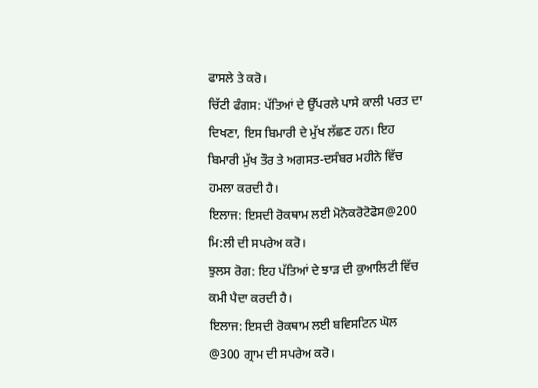ਫਾਸਲੇ ਤੇ ਕਰੋ।
ਚਿੱਟੀ ਫੰਗਸ: ਪੱਤਿਆਂ ਦੇ ਉੱਪਰਲੇ ਪਾਸੇ ਕਾਲੀ ਪਰਤ ਦਾ ਦਿਖਣਾ, ਇਸ ਬਿਮਾਰੀ ਦੇ ਮੁੱਖ ਲੱਛਣ ਹਨ। ਇਹ ਬਿਮਾਰੀ ਮੁੱਖ ਤੌਰ ਤੇ ਅਗਸਤ-ਦਸੰਬਰ ਮਹੀਨੇ ਵਿੱਚ ਹਮਲਾ ਕਰਦੀ ਹੈ।
ਇਲਾਜ: ਇਸਦੀ ਰੋਕਥਾਮ ਲਈ ਮੋਨੋਕਰੋਟੋਫੋਸ@200 ਮਿ:ਲੀ ਦੀ ਸਪਰੇਅ ਕਰੋ।
ਝੁਲਸ ਰੋਗ: ਇਹ ਪੱਤਿਆਂ ਦੇ ਝਾੜ ਦੀ ਕੁਆਲਿਟੀ ਵਿੱਚ ਕਮੀ ਪੈਦਾ ਕਰਦੀ ਹੈ।
ਇਲਾਜ: ਇਸਦੀ ਰੋਕਥਾਮ ਲਈ ਬਵਿਸਟਿਨ ਘੋਲ @300 ਗ੍ਰਾਮ ਦੀ ਸਪਰੇਅ ਕਰੋ।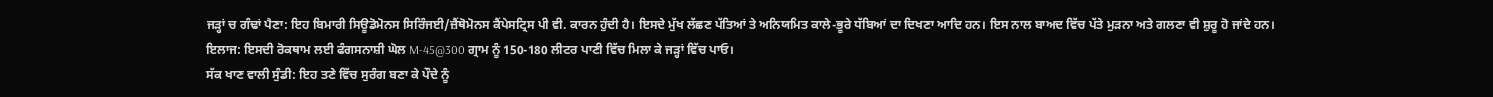ਜੜ੍ਹਾਂ ਚ ਗੰਢਾਂ ਪੈਣਾ: ਇਹ ਬਿਮਾਰੀ ਸਿਊਡੋਮੋਨਸ ਸਿਰਿੰਜਈ/ਜ਼ੈਂਥੋਮੋਨਸ ਕੈਂਪੇਸਟ੍ਰਿਸ ਪੀ ਵੀ. ਕਾਰਨ ਹੁੰਦੀ ਹੈ। ਇਸਦੇ ਮੁੱਖ ਲੱਛਣ ਪੱਤਿਆਂ ਤੇ ਅਨਿਯਮਿਤ ਕਾਲੇ-ਭੂਰੇ ਧੱਬਿਆਂ ਦਾ ਦਿਖਣਾ ਆਦਿ ਹਨ। ਇਸ ਨਾਲ ਬਾਅਦ ਵਿੱਚ ਪੱਤੇ ਮੁੜਨਾ ਅਤੇ ਗਲਣਾ ਵੀ ਸ਼ੁਰੂ ਹੋ ਜਾਂਦੇ ਹਨ।
ਇਲਾਜ: ਇਸਦੀ ਰੋਕਥਾਮ ਲਈ ਫੰਗਸਨਾਸ਼ੀ ਘੋਲ M-45@300 ਗ੍ਰਾਮ ਨੂੰ 150-180 ਲੀਟਰ ਪਾਣੀ ਵਿੱਚ ਮਿਲਾ ਕੇ ਜੜ੍ਹਾਂ ਵਿੱਚ ਪਾਓ।
ਸੱਕ ਖਾਣ ਵਾਲੀ ਸੁੰਡੀ: ਇਹ ਤਣੇ ਵਿੱਚ ਸੁਰੰਗ ਬਣਾ ਕੇ ਪੌਦੇ ਨੂੰ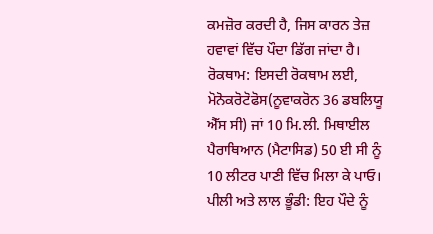ਕਮਜ਼ੋਰ ਕਰਦੀ ਹੈ, ਜਿਸ ਕਾਰਨ ਤੇਜ਼ ਹਵਾਵਾਂ ਵਿੱਚ ਪੌਦਾ ਡਿੱਗ ਜਾਂਦਾ ਹੈ।
ਰੋਕਥਾਮ: ਇਸਦੀ ਰੋਕਥਾਮ ਲਈ, ਮੋਨੋਕਰੋਟੋਫੋਸ(ਨੂਵਾਕਰੋਨ 36 ਡਬਲਿਯੂ ਐੱਸ ਸੀ) ਜਾਂ 10 ਮਿ.ਲੀ. ਮਿਥਾਈਲ ਪੈਰਾਥਿਆਨ (ਮੈਟਾਸਿਡ) 50 ਈ ਸੀ ਨੂੰ 10 ਲੀਟਰ ਪਾਣੀ ਵਿੱਚ ਮਿਲਾ ਕੇ ਪਾਓ।
ਪੀਲੀ ਅਤੇ ਲਾਲ ਭੂੰਡੀ: ਇਹ ਪੌਦੇ ਨੂੰ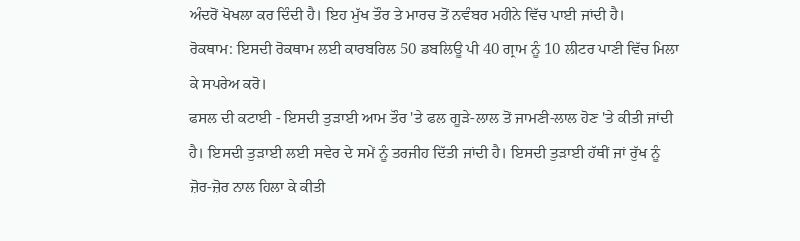ਅੰਦਰੋਂ ਖੋਖਲਾ ਕਰ ਦਿੰਦੀ ਹੈ। ਇਹ ਮੁੱਖ ਤੌਰ ਤੇ ਮਾਰਚ ਤੋਂ ਨਵੰਬਰ ਮਹੀਨੇ ਵਿੱਚ ਪਾਈ ਜਾਂਦੀ ਹੈ।
ਰੋਕਥਾਮ: ਇਸਦੀ ਰੋਕਥਾਮ ਲਈ ਕਾਰਬਰਿਲ 50 ਡਬਲਿਊ ਪੀ 40 ਗ੍ਰਾਮ ਨੂੰ 10 ਲੀਟਰ ਪਾਣੀ ਵਿੱਚ ਮਿਲਾ ਕੇ ਸਪਰੇਅ ਕਰੋ।
ਫਸਲ ਦੀ ਕਟਾਈ - ਇਸਦੀ ਤੁੜਾਈ ਆਮ ਤੌਰ 'ਤੇ ਫਲ ਗੂੜੇ-ਲਾਲ ਤੋਂ ਜਾਮਣੀ-ਲਾਲ ਹੋਣ 'ਤੇ ਕੀਤੀ ਜਾਂਦੀ ਹੈ। ਇਸਦੀ ਤੁੜਾਈ ਲਈ ਸਵੇਰ ਦੇ ਸਮੇਂ ਨੂੰ ਤਰਜੀਹ ਦਿੱਤੀ ਜਾਂਦੀ ਹੈ। ਇਸਦੀ ਤੁੜਾਈ ਹੱਥੀਂ ਜਾਂ ਰੁੱਖ ਨੂੰ ਜ਼ੋਰ-ਜ਼ੋਰ ਨਾਲ ਹਿਲਾ ਕੇ ਕੀਤੀ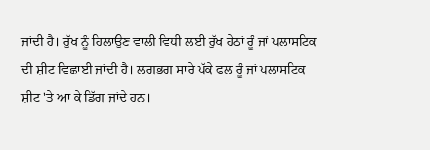ਜਾਂਦੀ ਹੈ। ਰੁੱਖ ਨੂੰ ਹਿਲਾਉਣ ਵਾਲੀ ਵਿਧੀ ਲਈ ਰੁੱਖ ਹੇਠਾਂ ਰੂੰ ਜਾਂ ਪਲਾਸਟਿਕ ਦੀ ਸ਼ੀਟ ਵਿਛਾਈ ਜਾਂਦੀ ਹੈ। ਲਗਭਗ ਸਾਰੇ ਪੱਕੇ ਫਲ ਰੂੰ ਜਾਂ ਪਲਾਸਟਿਕ ਸ਼ੀਟ 'ਤੇ ਆ ਕੇ ਡਿੱਗ ਜਾਂਦੇ ਹਨ।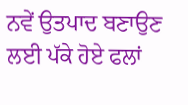ਨਵੇਂ ਉਤਪਾਦ ਬਣਾਉਣ ਲਈ ਪੱਕੇ ਹੋਏ ਫਲਾਂ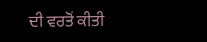ਦੀ ਵਰਤੋਂ ਕੀਤੀ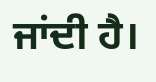ਜਾਂਦੀ ਹੈ।